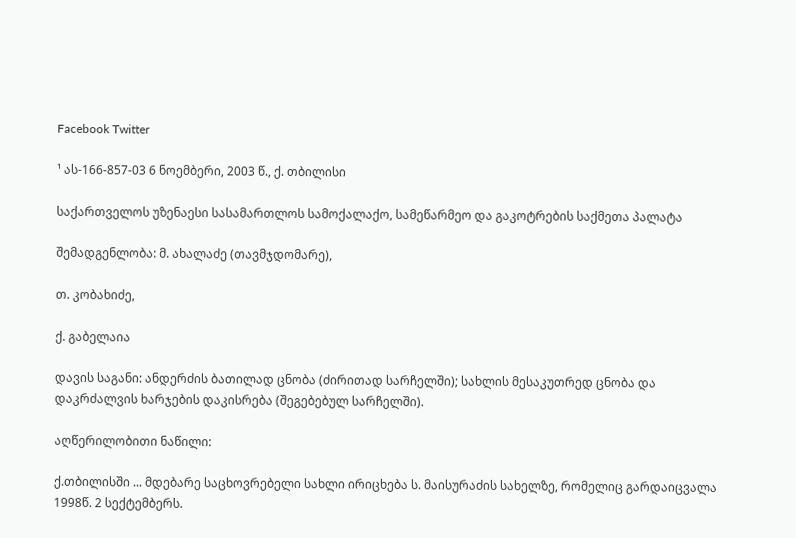Facebook Twitter

¹ ას-166-857-03 6 ნოემბერი, 2003 წ., ქ. თბილისი

საქართველოს უზენაესი სასამართლოს სამოქალაქო, სამეწარმეო და გაკოტრების საქმეთა პალატა

შემადგენლობა: მ. ახალაძე (თავმჯდომარე),

თ. კობახიძე,

ქ. გაბელაია

დავის საგანი: ანდერძის ბათილად ცნობა (ძირითად სარჩელში); სახლის მესაკუთრედ ცნობა და დაკრძალვის ხარჯების დაკისრება (შეგებებულ სარჩელში).

აღწერილობითი ნაწილი:

ქ.თბილისში ... მდებარე საცხოვრებელი სახლი ირიცხება ს. მაისურაძის სახელზე, რომელიც გარდაიცვალა 1998წ. 2 სექტემბერს.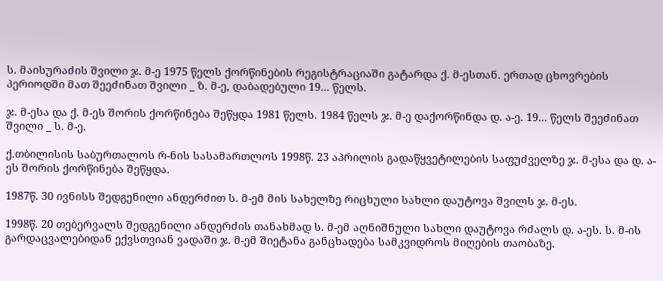ს. მაისურაძის შვილი ჯ. მ-ე 1975 წელს ქორწინების რეგისტრაციაში გატარდა ქ. მ-ესთან. ერთად ცხოვრების პერიოდში მათ შეეძინათ შვილი _ ზ. მ-ე, დაბადებული 19... წელს.

ჯ. მ-ესა და ქ. მ-ეს შორის ქორწინება შეწყდა 1981 წელს. 1984 წელს ჯ. მ-ე დაქორწინდა დ. ა-ე. 19... წელს შეეძინათ შვილი _ ს. მ-ე.

ქ.თბილისის საბურთალოს რ-ნის სასამართლოს 1998წ. 23 აპრილის გადაწყვეტილების საფუძველზე ჯ. მ-ესა და დ. ა-ეს შორის ქორწინება შეწყდა.

1987წ. 30 ივნისს შედგენილი ანდერძით ს. მ-ემ მის სახელზე რიცხული სახლი დაუტოვა შვილს ჯ. მ-ეს.

1998წ. 20 თებერვალს შედგენილი ანდერძის თანახმად ს. მ-ემ აღნიშნული სახლი დაუტოვა რძალს დ. ა-ეს. ს. მ-ის გარდაცვალებიდან ექვსთვიან ვადაში ჯ. მ-ემ შიეტანა განცხადება სამკვიდროს მიღების თაობაზე.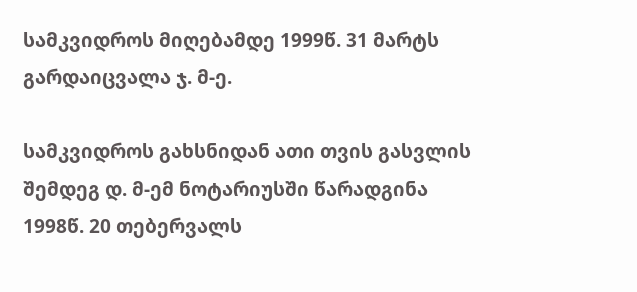სამკვიდროს მიღებამდე 1999წ. 31 მარტს გარდაიცვალა ჯ. მ-ე.

სამკვიდროს გახსნიდან ათი თვის გასვლის შემდეგ დ. მ-ემ ნოტარიუსში წარადგინა 1998წ. 20 თებერვალს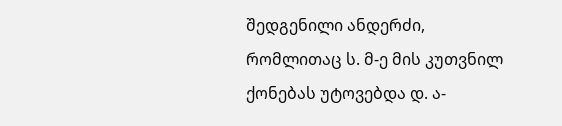შედგენილი ანდერძი, რომლითაც ს. მ-ე მის კუთვნილ ქონებას უტოვებდა დ. ა-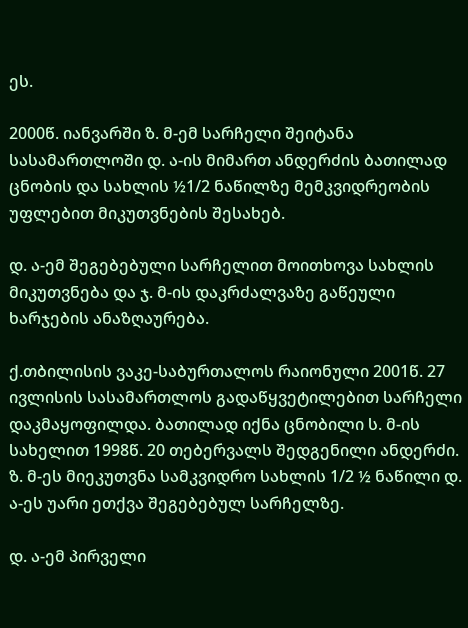ეს.

2000წ. იანვარში ზ. მ-ემ სარჩელი შეიტანა სასამართლოში დ. ა-ის მიმართ ანდერძის ბათილად ცნობის და სახლის ½1/2 ნაწილზე მემკვიდრეობის უფლებით მიკუთვნების შესახებ.

დ. ა-ემ შეგებებული სარჩელით მოითხოვა სახლის მიკუთვნება და ჯ. მ-ის დაკრძალვაზე გაწეული ხარჯების ანაზღაურება.

ქ.თბილისის ვაკე-საბურთალოს რაიონული 2001წ. 27 ივლისის სასამართლოს გადაწყვეტილებით სარჩელი დაკმაყოფილდა. ბათილად იქნა ცნობილი ს. მ-ის სახელით 1998წ. 20 თებერვალს შედგენილი ანდერძი. ზ. მ-ეს მიეკუთვნა სამკვიდრო სახლის 1/2 ½ ნაწილი დ. ა-ეს უარი ეთქვა შეგებებულ სარჩელზე.

დ. ა-ემ პირველი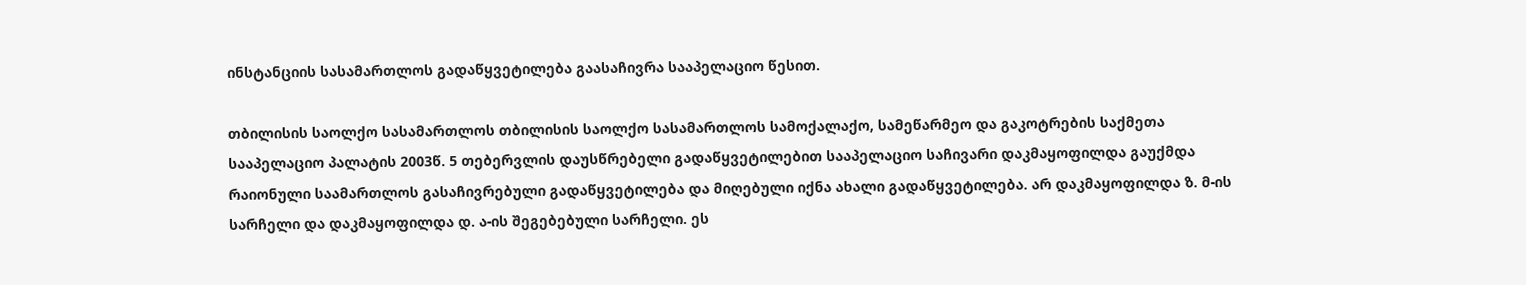ინსტანციის სასამართლოს გადაწყვეტილება გაასაჩივრა სააპელაციო წესით.

თბილისის საოლქო სასამართლოს თბილისის საოლქო სასამართლოს სამოქალაქო, სამეწარმეო და გაკოტრების საქმეთა სააპელაციო პალატის 2003წ. 5 თებერვლის დაუსწრებელი გადაწყვეტილებით სააპელაციო საჩივარი დაკმაყოფილდა გაუქმდა რაიონული საამართლოს გასაჩივრებული გადაწყვეტილება და მიღებული იქნა ახალი გადაწყვეტილება. არ დაკმაყოფილდა ზ. მ-ის სარჩელი და დაკმაყოფილდა დ. ა-ის შეგებებული სარჩელი. ეს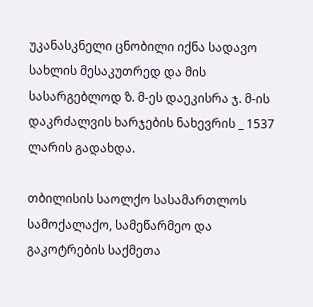უკანასკნელი ცნობილი იქნა სადავო სახლის მესაკუთრედ და მის სასარგებლოდ ზ. მ-ეს დაეკისრა ჯ. მ-ის დაკრძალვის ხარჯების ნახევრის _ 1537 ლარის გადახდა.

თბილისის საოლქო სასამართლოს სამოქალაქო, სამეწარმეო და გაკოტრების საქმეთა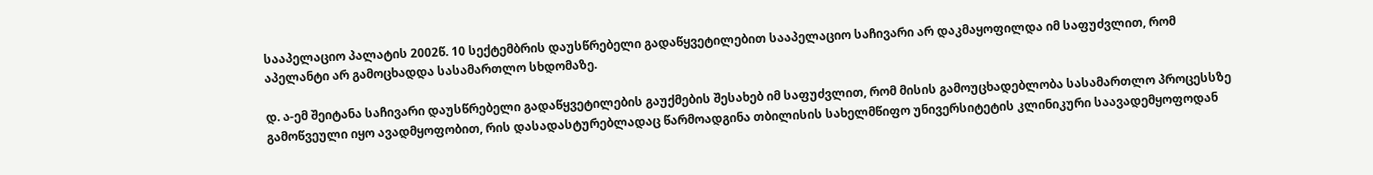სააპელაციო პალატის 2002წ. 10 სექტემბრის დაუსწრებელი გადაწყვეტილებით სააპელაციო საჩივარი არ დაკმაყოფილდა იმ საფუძვლით, რომ აპელანტი არ გამოცხადდა სასამართლო სხდომაზე.

დ. ა-ემ შეიტანა საჩივარი დაუსწრებელი გადაწყვეტილების გაუქმების შესახებ იმ საფუძვლით, რომ მისის გამოუცხადებლობა სასამართლო პროცესსზე გამოწვეული იყო ავადმყოფობით, რის დასადასტურებლადაც წარმოადგინა თბილისის სახელმწიფო უნივერსიტეტის კლინიკური საავადემყოფოდან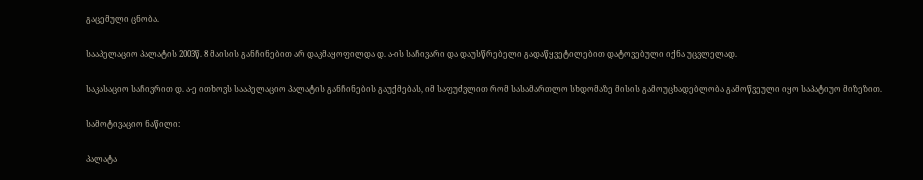გაცემული ცნობა.

სააპელაციო პალატის 2003წ. 8 მაისის განჩინებით არ დაკმაყოფილდა დ. ა-ის საჩივარი და დაუსწრებელი გადაწყვეტილებით დატოვებული იქნა უცვლელად.

საკასაციო საჩივრით დ. ა-ე ითხოვს სააპელაციო პალატის განჩინების გაუქმებას, იმ საფუძვლით რომ სასამართლო სხდომაზე მისის გამოუცხადებლობა გამოწვეული იყო საპატიუო მიზეზით.

სამოტივაციო ნაწილი:

პალატა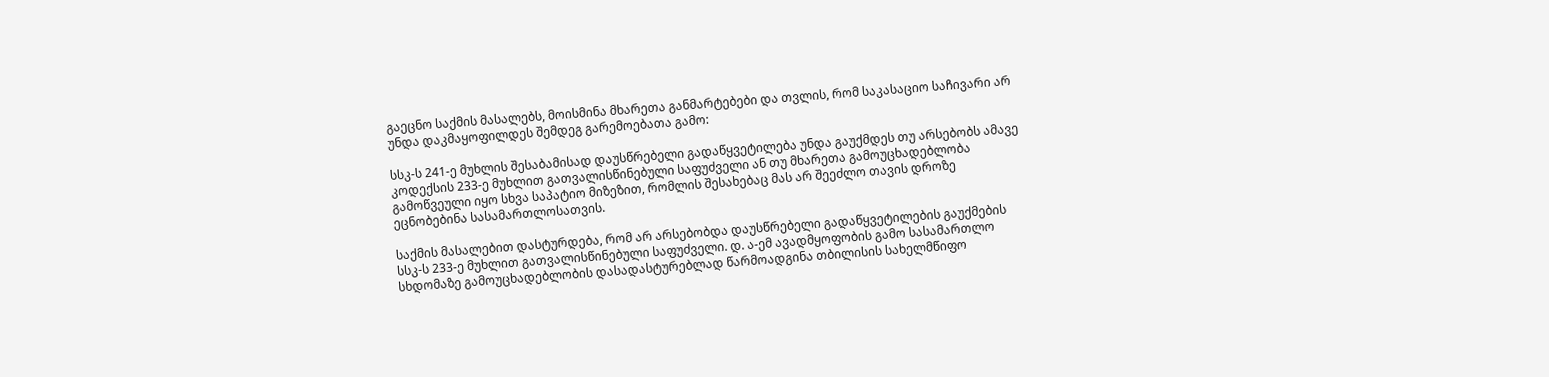გაეცნო საქმის მასალებს, მოისმინა მხარეთა განმარტებები და თვლის, რომ საკასაციო საჩივარი არ უნდა დაკმაყოფილდეს შემდეგ გარემოებათა გამო:

სსკ-ს 241-ე მუხლის შესაბამისად დაუსწრებელი გადაწყვეტილება უნდა გაუქმდეს თუ არსებობს ამავე კოდექსის 233-ე მუხლით გათვალისწინებული საფუძველი ან თუ მხარეთა გამოუცხადებლობა გამოწვეული იყო სხვა საპატიო მიზეზით, რომლის შესახებაც მას არ შეეძლო თავის დროზე ეცნობებინა სასამართლოსათვის.

საქმის მასალებით დასტურდება, რომ არ არსებობდა დაუსწრებელი გადაწყვეტილების გაუქმების სსკ-ს 233-ე მუხლით გათვალისწინებული საფუძველი. დ. ა-ემ ავადმყოფობის გამო სასამართლო სხდომაზე გამოუცხადებლობის დასადასტურებლად წარმოადგინა თბილისის სახელმწიფო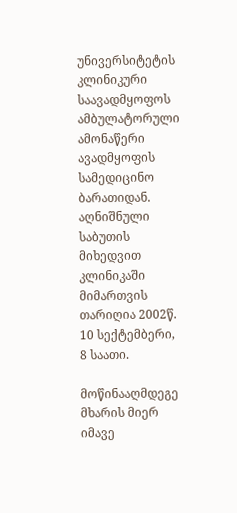უნივერსიტეტის კლინიკური საავადმყოფოს ამბულატორული ამონაწერი ავადმყოფის სამედიცინო ბარათიდან. აღნიშნული საბუთის მიხედვით კლინიკაში მიმართვის თარიღია 2002წ. 10 სექტემბერი, 8 საათი.

მოწინააღმდეგე მხარის მიერ იმავე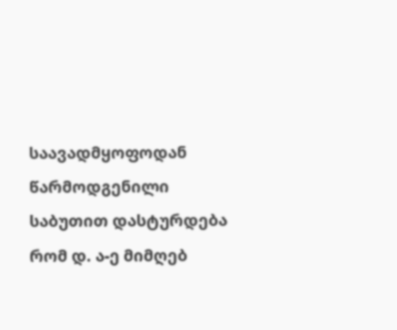საავადმყოფოდან წარმოდგენილი საბუთით დასტურდება რომ დ. ა-ე მიმღებ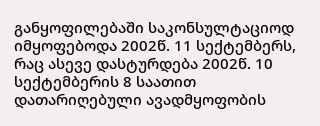განყოფილებაში საკონსულტაციოდ იმყოფებოდა 2002წ. 11 სექტემბერს, რაც ასევე დასტურდება 2002წ. 10 სექტემბერის 8 საათით დათარიღებული ავადმყოფობის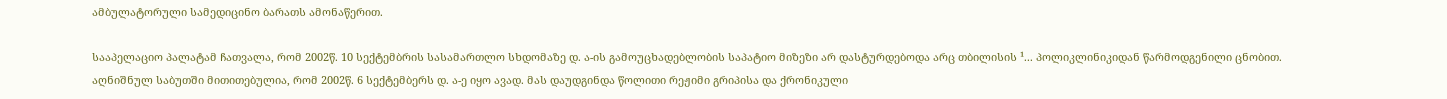ამბულატორული სამედიცინო ბარათს ამონაწერით.

სააპელაციო პალატამ ჩათვალა, რომ 2002წ. 10 სექტემბრის სასამართლო სხდომაზე დ. ა-ის გამოუცხადებლობის საპატიო მიზეზი არ დასტურდებოდა არც თბილისის ¹... პოლიკლინიკიდან წარმოდგენილი ცნობით. აღნიშნულ საბუთში მითითებულია, რომ 2002წ. 6 სექტემბერს დ. ა-ე იყო ავად. მას დაუდგინდა წოლითი რეჟიმი გრიპისა და ქრონიკული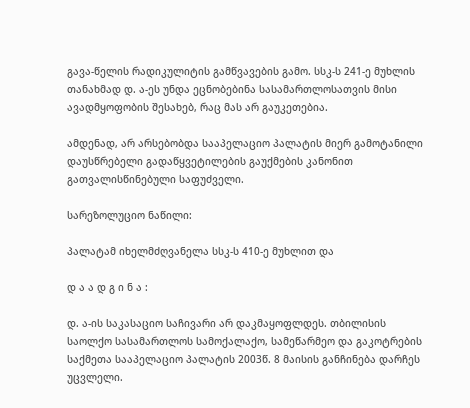გავა-წელის რადიკულიტის გამწვავების გამო. სსკ-ს 241-ე მუხლის თანახმად დ. ა-ეს უნდა ეცნობებინა სასამართლოსათვის მისი ავადმყოფობის შესახებ, რაც მას არ გაუკეთებია.

ამდენად, არ არსებობდა სააპელაციო პალატის მიერ გამოტანილი დაუსწრებელი გადაწყვეტილების გაუქმების კანონით გათვალისწინებული საფუძველი.

სარეზოლუციო ნაწილი:

პალატამ იხელმძღვანელა სსკ-ს 410-ე მუხლით და

დ ა ა დ გ ი ნ ა :

დ. ა-ის საკასაციო საჩივარი არ დაკმაყოფლდეს. თბილისის საოლქო სასამართლოს სამოქალაქო, სამეწარმეო და გაკოტრების საქმეთა სააპელაციო პალატის 2003წ. 8 მაისის განჩინება დარჩეს უცვლელი.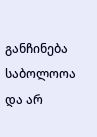განჩინება საბოლოოა და არ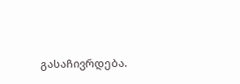გასაჩივრდება.